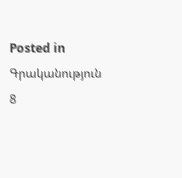Posted in Գրականություն 8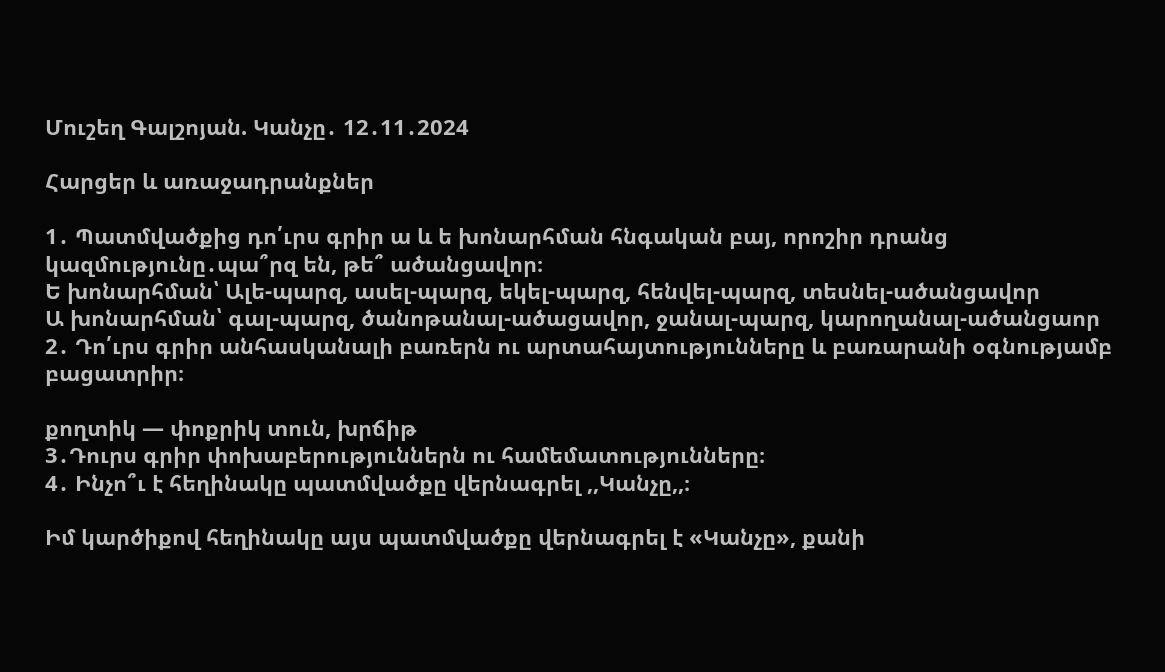Մուշեղ Գալշոյան. Կանչը․ 12․11․2024

Հարցեր և առաջադրանքներ

1․ Պատմվածքից դո՛ւրս գրիր ա և ե խոնարհման հնգական բայ, որոշիր դրանց կազմությունը․պա՞րզ են, թե՞ ածանցավոր։
Ե խոնարհման՝ Ալե-պարզ, ասել-պարզ, եկել-պարզ, հենվել-պարզ, տեսնել-ածանցավոր
Ա խոնարհման՝ գալ-պարզ, ծանոթանալ-ածացավոր, ջանալ-պարզ, կարողանալ-ածանցաոր
2․ Դո՛ւրս գրիր անհասկանալի բառերն ու արտահայտությունները և բառարանի օգնությամբ բացատրիր։

քողտիկ — փոքրիկ տուն, խրճիթ
3․Դուրս գրիր փոխաբերություններն ու համեմատությունները։
4․ Ինչո՞ւ է հեղինակը պատմվածքը վերնագրել ,,Կանչը,,։

Իմ կարծիքով հեղինակը այս պատմվածքը վերնագրել է «Կանչը», քանի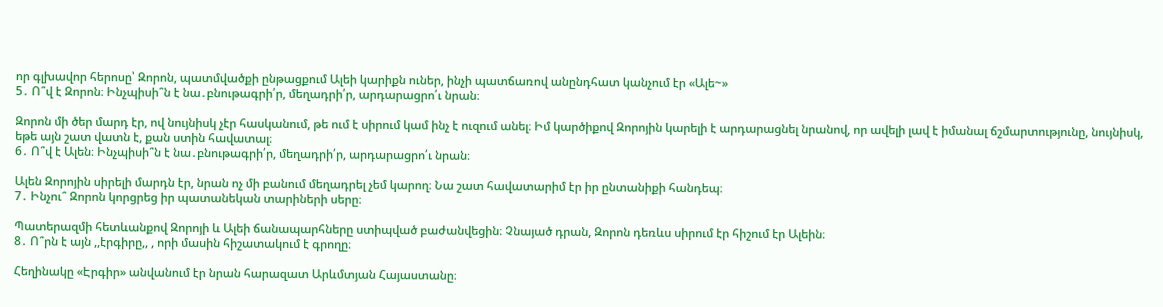որ գլխավոր հերոսը՝ Զորոն, պատմվածքի ընթացքում Ալեի կարիքն ուներ, ինչի պատճառով անընդհատ կանչում էր «Ալե~»
5․ Ո՞վ է Զորոն։ Ինչպիսի՞ն է նա․բնութագրի՛ր, մեղադրի՛ր, արդարացրո՛ւ նրան։

Զորոն մի ծեր մարդ էր, ով նույնիսկ չէր հասկանում, թե ում է սիրում կամ ինչ է ուզում անել։ Իմ կարծիքով Զորոյին կարելի է արդարացնել նրանով, որ ավելի լավ է իմանալ ճշմարտությունը, նույնիսկ, եթե այն շատ վատն է, քան ստին հավատալ։
6․ Ո՞վ է Ալեն։ Ինչպիսի՞ն է նա․բնութագրի՛ր, մեղադրի՛ր, արդարացրո՛ւ նրան։

Ալեն Զորոյին սիրելի մարդն էր, նրան ոչ մի բանում մեղադրել չեմ կարող։ Նա շատ հավատարիմ էր իր ընտանիքի հանդեպ։
7․ Ինչու՞ Զորոն կորցրեց իր պատանեկան տարիների սերը։

Պատերազմի հետևանքով Զորոյի և Ալեի ճանապարհները ստիպված բաժանվեցին։ Չնայած դրան, Զորոն դեռևս սիրում էր հիշում էր Ալեին։
8․ Ո՞րն է այն ,,էրգիրը,, , որի մասին հիշատակում է գրողը։

Հեղինակը «Էրգիր» անվանում էր նրան հարազատ Արևմտյան Հայաստանը։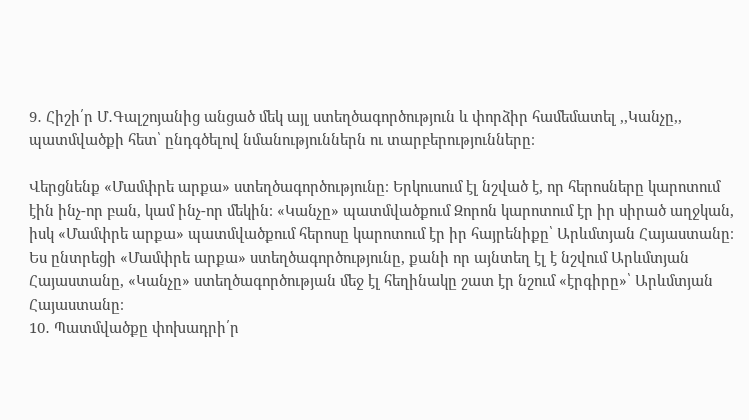9․ Հիշի՛ր Մ․Գալշոյանից անցած մեկ այլ ստեղծագործություն և փորձիր համեմատել ,,Կանչը,, պատմվածքի հետ՝ ընդգծելով նմանություններն ու տարբերությունները։

Վերցնենք «Մամփրե արքա» ստեղծագործությունը։ Երկուսում էլ նշված է, որ հերոսները կարոտում էին ինչ-որ բան, կամ ինչ-որ մեկին։ «Կանչը» պատմվածքում Զորոն կարոտում էր իր սիրած աղջկան, իսկ «Մամփրե արքա» պատմվածքում հերոսը կարոտում էր իր հայրենիքը՝ Արևմտյան Հայաստանը։ Ես ընտրեցի «Մամփրե արքա» ստեղծագործությունը, քանի որ այնտեղ էլ է նշվում Արևմտյան Հայաստանը, «Կանչը» ստեղծագործության մեջ էլ հեղինակը շատ էր նշում «էրգիրը»՝ Արևմտյան Հայաստանը։
10․ Պատմվածքը փոխադրի՛ր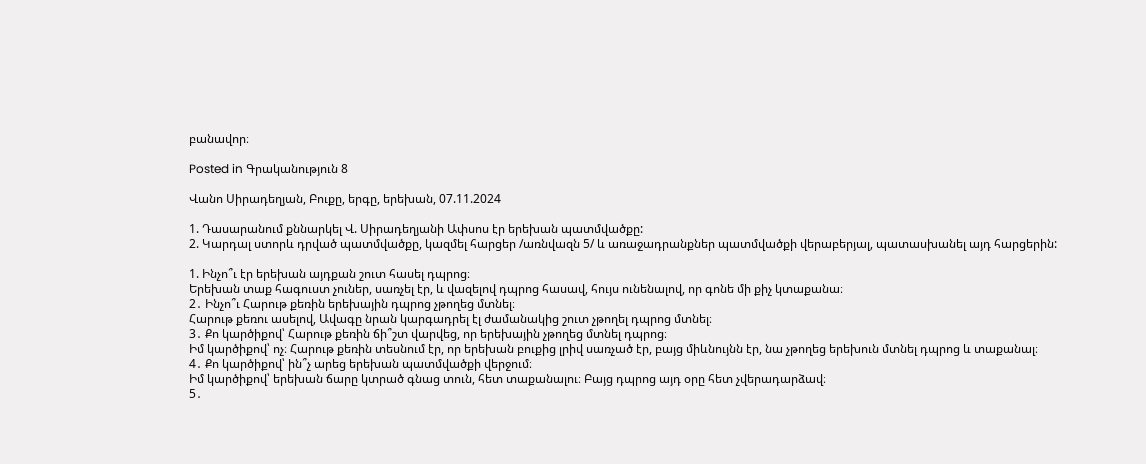բանավոր։

Posted in Գրականություն 8

Վանո Սիրադեղյան, Բուքը, երգը, երեխան, 07.11.2024

1. Դասարանում քննարկել Վ. Սիրադեղյանի Ափսոս էր երեխան պատմվածքը:
2. Կարդալ ստորև դրված պատմվածքը, կազմել հարցեր /առնվազն 5/ և առաջադրանքներ պատմվածքի վերաբերյալ, պատասխանել այդ հարցերին:

1. Ինչո՞ւ էր երեխան այդքան շուտ հասել դպրոց։
Երեխան տաք հագուստ չուներ, սառչել էր, և վազելով դպրոց հասավ, հույս ունենալով, որ գոնե մի քիչ կտաքանա։
2․ Ինչո՞ւ Հարութ քեռին երեխային դպրոց չթողեց մտնել։
Հարութ քեռու ասելով, Ավագը նրան կարգադրել էլ ժամանակից շուտ չթողել դպրոց մտնել։
3․ Քո կարծիքով՝ Հարութ քեռին ճի՞շտ վարվեց, որ երեխային չթողեց մտնել դպրոց։
Իմ կարծիքով՝ ոչ։ Հարութ քեռին տեսնում էր, որ երեխան բուքից լրիվ սառչած էր, բայց միևնույնն էր, նա չթողեց երեխուն մտնել դպրոց և տաքանալ։
4․ Քո կարծիքով՝ ին՞չ արեց երեխան պատմվածքի վերջում։
Իմ կարծիքով՝ երեխան ճարը կտրած գնաց տուն, հետ տաքանալու։ Բայց դպրոց այդ օրը հետ չվերադարձավ։
5․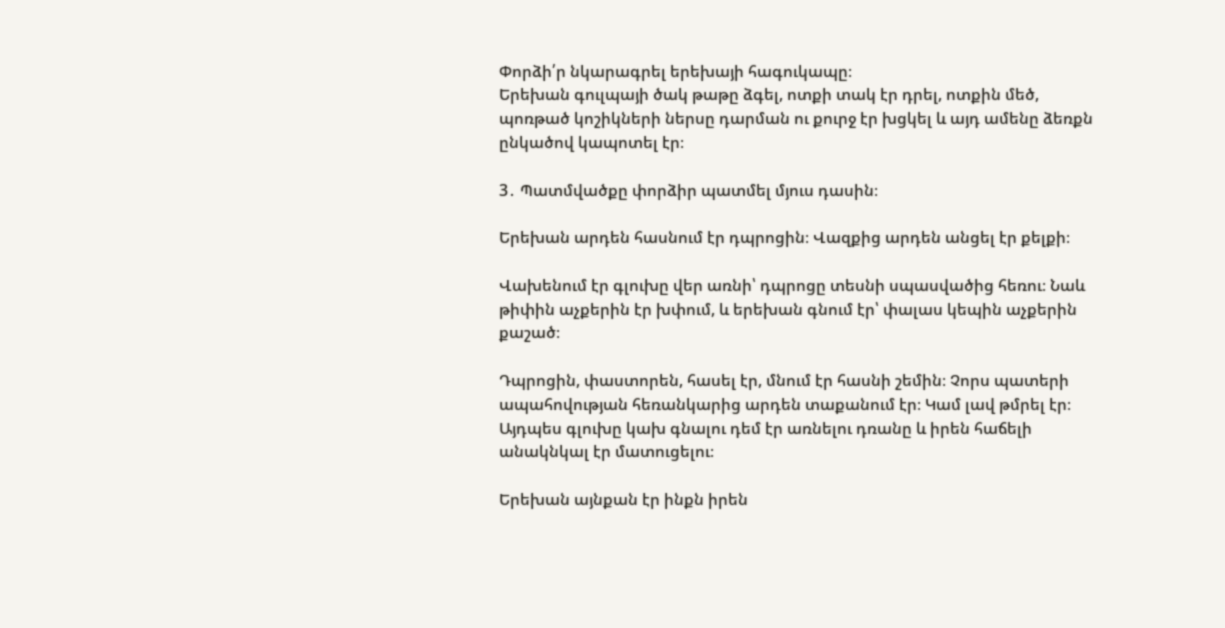Փորձի՛ր նկարագրել երեխայի հագուկապը։
Երեխան գուլպայի ծակ թաթը ձգել, ոտքի տակ էր դրել, ոտքին մեծ, պոռթած կոշիկների ներսը դարման ու քուրջ էր խցկել և այդ ամենը ձեռքն ընկածով կապոտել էր։

3․ Պատմվածքը փորձիր պատմել մյուս դասին։

Երեխան արդեն հասնում էր դպրոցին։ Վազքից արդեն անցել էր քելքի։

Վախենում էր գլուխը վեր առնի՝ դպրոցը տեսնի սպասվածից հեռու։ Նաև թիփին աչքերին էր խփում, և երեխան գնում էր՝ փալաս կեպին աչքերին քաշած։

Դպրոցին, փաստորեն, հասել էր, մնում էր հասնի շեմին։ Չորս պատերի ապահովության հեռանկարից արդեն տաքանում էր։ Կամ լավ թմրել էր։ Այդպես գլուխը կախ գնալու դեմ էր առնելու դռանը և իրեն հաճելի անակնկալ էր մատուցելու։

Երեխան այնքան էր ինքն իրեն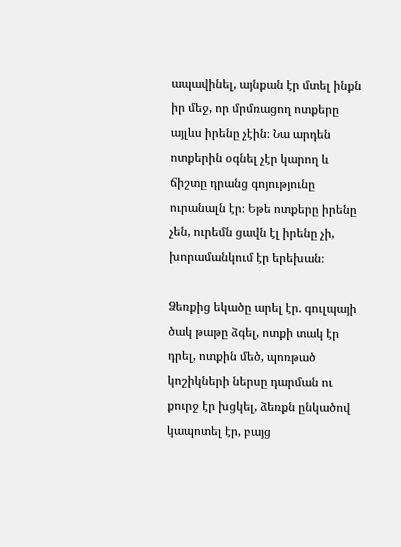ապավինել, այնքան էր մտել ինքն իր մեջ, որ մրմռացող ոտքերը այլևս իրենը չէին։ Նա արդեն ոտքերին օգնել չէր կարող և ճիշտը դրանց գոյությունը ուրանալն էր։ Եթե ոտքերը իրենը չեն, ուրեմն ցավն էլ իրենը չի, խորամանկում էր երեխան։

Ձեռքից եկածը արել էր. գուլպայի ծակ թաթը ձգել, ոտքի տակ էր դրել, ոտքին մեծ, պոռթած կոշիկների ներսը դարման ու քուրջ էր խցկել, ձեռքն ընկածով կապոտել էր, բայց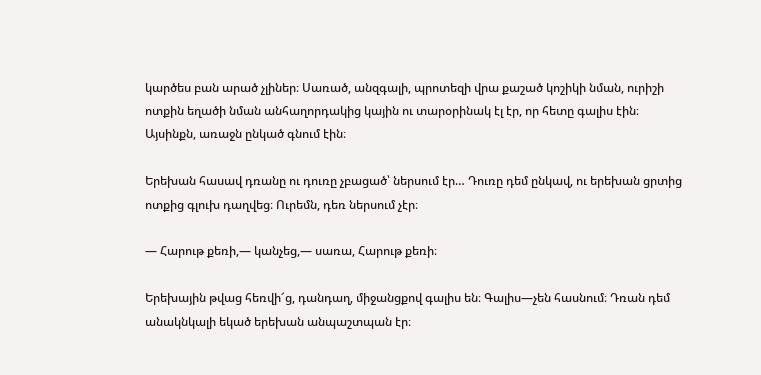կարծես բան արած չլիներ։ Սառած, անզգալի, պրոտեզի վրա քաշած կոշիկի նման, ուրիշի ոտքին եղածի նման անհաղորդակից կային ու տարօրինակ էլ էր, որ հետը գալիս էին։ Այսինքն, առաջն ընկած գնում էին։

Երեխան հասավ դռանը ու դուռը չբացած՝ ներսում էր… Դուռը դեմ ընկավ, ու երեխան ցրտից ոտքից գլուխ դաղվեց։ Ուրեմն, դեռ ներսում չէր։

— Հարութ քեռի,— կանչեց,— սառա, Հարութ քեռի։

Երեխային թվաց հեռվի՜ց, դանդաղ, միջանցքով գալիս են։ Գալիս—չեն հասնում։ Դռան դեմ անակնկալի եկած երեխան անպաշտպան էր։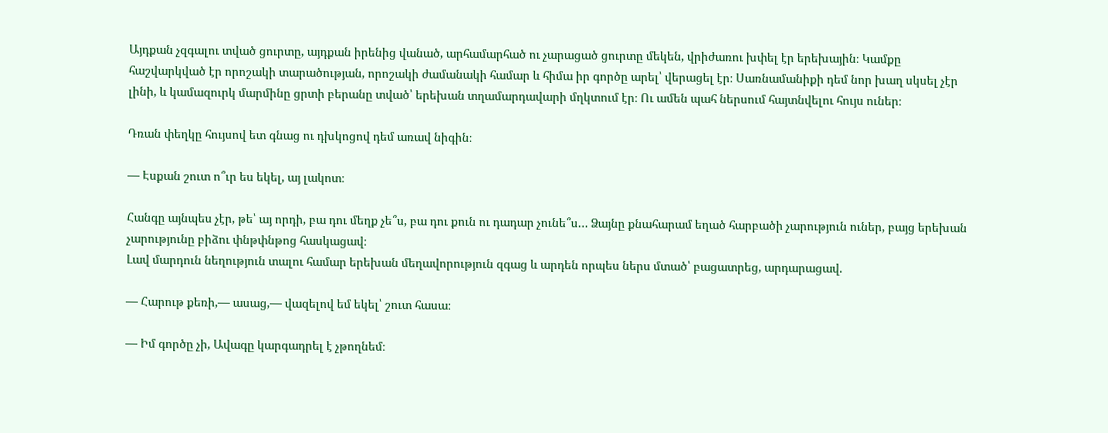Այդքան չզգալու տված ցուրտը, այդքան իրենից վանած, արհամարհած ու չարացած ցուրտը մեկեն, վրիժառու խփել էր երեխային։ Կամքը հաշվարկված էր որոշակի տարածության, որոշակի ժամանակի համար և հիմա իր գործը արել՝ վերացել էր։ Սառնամանիքի դեմ նոր խաղ սկսել չէր լինի, և կամազուրկ մարմինը ցրտի բերանը տված՝ երեխան տղամարդավարի մղկտում էր։ Ու ամեն պահ ներսում հայտնվելու հույս ուներ։

Դռան փեղկը հույսով ետ գնաց ու դխկոցով դեմ առավ նիգին։

— Էսքան շուտ ո՞ւր ես եկել, այ լակոտ։

Հանգը այնպես չէր, թե՝ այ որդի, բա դու մեղք չե՞ս, բա դու քուն ու դադար չունե՞ս… Ձայնը քնահարամ եղած հարբածի չարություն ուներ, բայց երեխան չարությունը բիձու փնթփնթոց հասկացավ։
Լավ մարդուն նեղություն տալու համար երեխան մեղավորություն զգաց և արդեն որպես ներս մտած՝ բացատրեց, արդարացավ.

— Հարութ քեռի,— ասաց,— վազելով եմ եկել՝ շուտ հասա։

— Իմ գործը չի, Ավագը կարգադրել է չթողնեմ։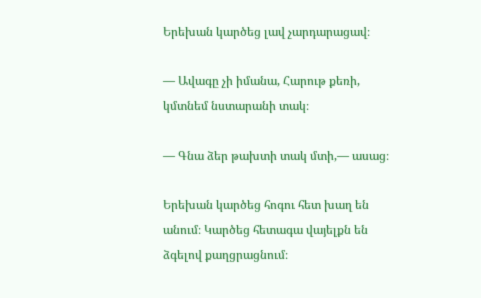Երեխան կարծեց լավ չարդարացավ։

— Ավագը չի իմանա, Հարութ քեռի, կմտնեմ նստարանի տակ։

— Գնա ձեր թախտի տակ մտի,— ասաց։

Երեխան կարծեց հոգու հետ խաղ են անում։ Կարծեց հետագա վայելքն են ձգելով քաղցրացնում։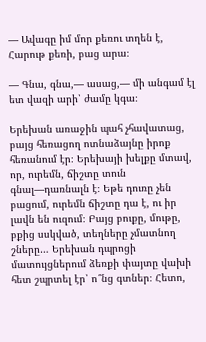— Ավագը իմ մոր քեռու տղեն է, Հարութ քեռի, բաց արա։

— Գնա, գնա,— ասաց,— մի անգամ էլ ետ վազի արի՝ ժամը կգա։

Երեխան առաջին պահ չհավատաց, բայց հեռացող ոտնաձայնը իրոք հեռանում էր։ Երեխայի խելքը մտավ, որ, ուրեմն, ճիշտը տուն գնալ—դառնալն է։ Եթե դուռը չեն բացում, ուրեմն ճիշտը դա է, ու իր լավն են ուզում։ Բայց բուքը, մութը, բքից սսկված, տեղները չմատնող շները… Երեխան դպրոցի մատույցներում ձեռքի փայտը վախի հետ շպրտել էր՝ ո՞նց գտներ։ Հետո,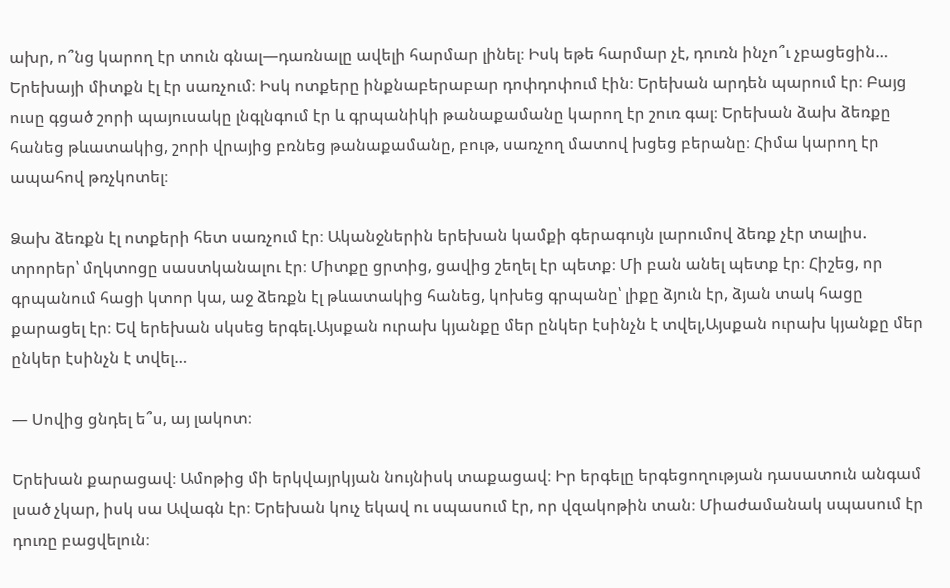ախր, ո՞նց կարող էր տուն գնալ—դառնալը ավելի հարմար լինել։ Իսկ եթե հարմար չէ, դուռն ինչո՞ւ չբացեցին… Երեխայի միտքն էլ էր սառչում։ Իսկ ոտքերը ինքնաբերաբար դոփդոփում էին։ Երեխան արդեն պարում էր։ Բայց ուսը գցած շորի պայուսակը լնգլնգում էր և գրպանիկի թանաքամանը կարող էր շուռ գալ։ Երեխան ձախ ձեռքը հանեց թևատակից, շորի վրայից բռնեց թանաքամանը, բութ, սառչող մատով խցեց բերանը։ Հիմա կարող էր ապահով թռչկոտել։

Ձախ ձեռքն էլ ոտքերի հետ սառչում էր։ Ականջներին երեխան կամքի գերագույն լարումով ձեռք չէր տալիս. տրորեր՝ մղկտոցը սաստկանալու էր։ Միտքը ցրտից, ցավից շեղել էր պետք։ Մի բան անել պետք էր։ Հիշեց, որ գրպանում հացի կտոր կա, աջ ձեռքն էլ թևատակից հանեց, կոխեց գրպանը՝ լիքը ձյուն էր, ձյան տակ հացը քարացել էր։ Եվ երեխան սկսեց երգել.Այսքան ուրախ կյանքը մեր ընկեր էսինչն է տվել,Այսքան ուրախ կյանքը մեր ընկեր էսինչն է տվել…

— Սովից ցնդել ե՞ս, այ լակոտ։

Երեխան քարացավ։ Ամոթից մի երկվայրկյան նույնիսկ տաքացավ։ Իր երգելը երգեցողության դասատուն անգամ լսած չկար, իսկ սա Ավագն էր։ Երեխան կուչ եկավ ու սպասում էր, որ վզակոթին տան։ Միաժամանակ սպասում էր դուռը բացվելուն։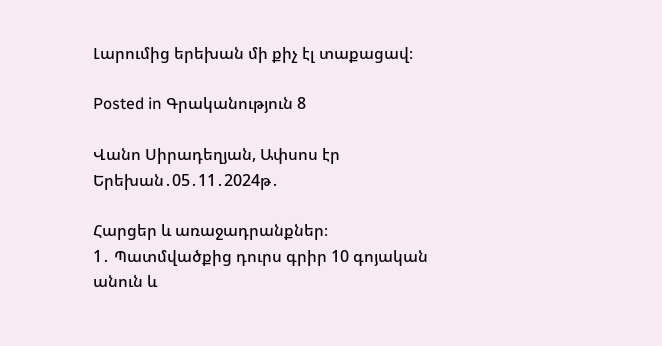Լարումից երեխան մի քիչ էլ տաքացավ։

Posted in Գրականություն 8

Վանո Սիրադեղյան, Ափսոս էր Երեխան․05․11․2024թ․

Հարցեր և առաջադրանքներ։
1․ Պատմվածքից դուրս գրիր 10 գոյական անուն և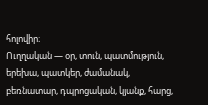հոլովիր։
Ուղղական — օր, տուն, պատմություն, երեխա, պատկեր, ժամանակ, բեռնատար, դպրոցական, կյանք, հարց,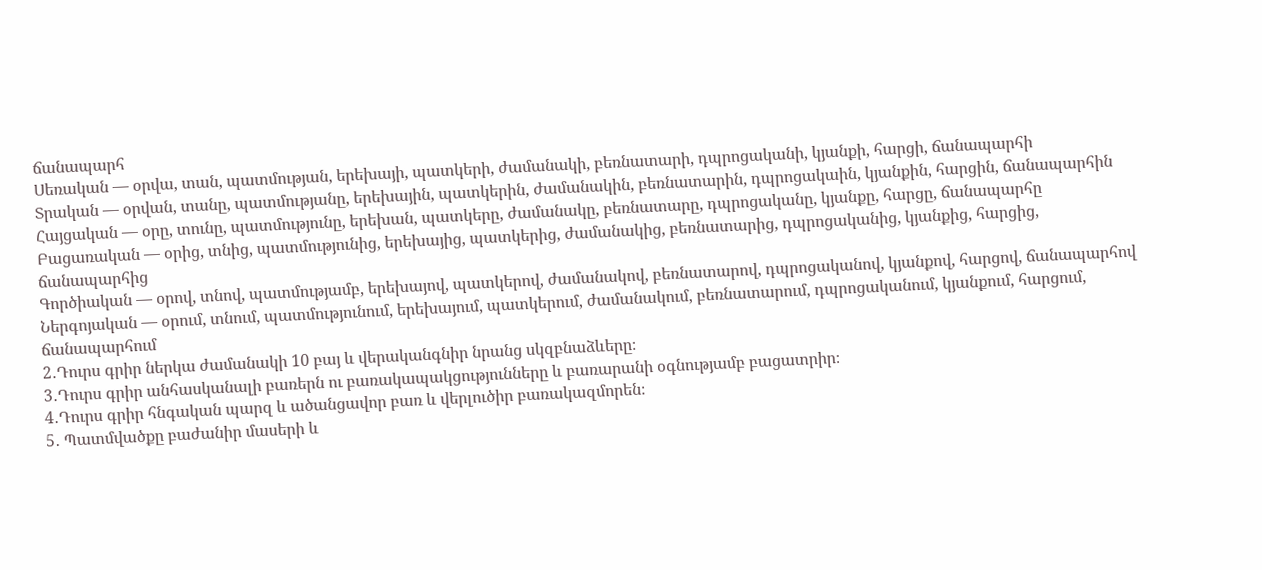ճանապարհ
Սեռական — օրվա, տան, պատմության, երեխայի, պատկերի, ժամանակի, բեռնատարի, դպրոցականի, կյանքի, հարցի, ճանապարհի
Տրական — օրվան, տանը, պատմությանը, երեխային, պատկերին, ժամանակին, բեռնատարին, դպրոցակաին, կյանքին, հարցին, ճանապարհին
Հայցական — օրը, տունը, պատմությունը, երեխան, պատկերը, ժամանակը, բեռնատարը, դպրոցականը, կյանքը, հարցը, ճանապարհը
Բացառական — օրից, տնից, պատմությունից, երեխայից, պատկերից, ժամանակից, բեռնատարից, դպրոցականից, կյանքից, հարցից, ճանապարհից
Գործիական — օրով, տնով, պատմությամբ, երեխայով, պատկերով, ժամանակով, բեռնատարով, դպրոցականով, կյանքով, հարցով, ճանապարհով
Ներգոյական — օրում, տնում, պատմությունում, երեխայում, պատկերում, ժամանակում, բեռնատարում, դպրոցականում, կյանքում, հարցում, ճանապարհում
2․Դուրս գրիր ներկա ժամանակի 10 բայ և վերականգնիր նրանց սկզբնաձևերը։
3․Դուրս գրիր անհասկանալի բառերն ու բառակապակցությունները և բառարանի օգնությամբ բացատրիր։
4․Դուրս գրիր հնգական պարզ և ածանցավոր բառ և վերլուծիր բառակազմորեն։
5․ Պատմվածքը բաժանիր մասերի և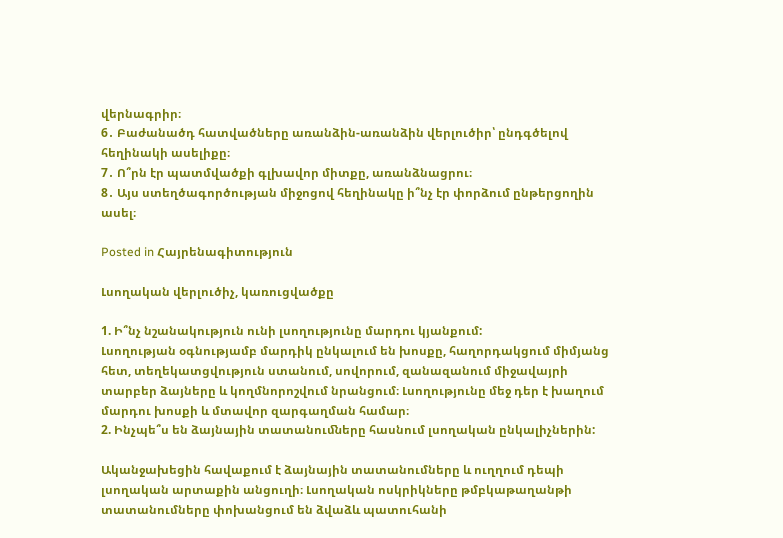վերնագրիր։
6․ Բաժանածդ հատվածները առանձին-առանձին վերլուծիր՝ ընդգծելով հեղինակի ասելիքը։
7․ Ո՞րն էր պատմվածքի գլխավոր միտքը, առանձնացրու։
8․ Այս ստեղծագործության միջոցով հեղինակը ի՞նչ էր փորձում ընթերցողին ասել։

Posted in Հայրենագիտություն

Լսողական վերլուծիչ, կառուցվածքը

1. Ի՞նչ նշանակություն ունի լսողությունը մարդու կյանքում:
Լսողության օգնությամբ մարդիկ ընկալում են խոսքը, հաղորդակցում միմյանց հետ, տեղեկատցվություն ստանում, սովորում, զանազանում միջավայրի տարբեր ձայները և կողմնորոշվում նրանցում։ Լսողությունը մեջ դեր է խաղում մարդու խոսքի և մտավոր զարգաղման համար։
2. Ինչպե՞ս են ձայնային տատանուﬓերը հասնում լսողական ընկալիչներին:

Ականջախեցին հավաքում է ձայնային տատանումները և ուղղում դեպի լսողական արտաքին անցուղի։ Լսողական ոսկրիկները թմբկաթաղանթի տատանումները փոխանցում են ձվաձև պատուհանի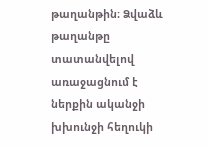թաղանթին։ Ձվաձև թաղանթը տատանվելով առաջացնում է ներքին ականջի խխունջի հեղուկի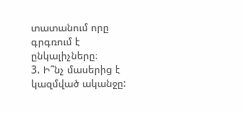տատանում որը գրգռում է ընկալիչները։
3. Ի՞նչ մասերից է կազմված ականջը: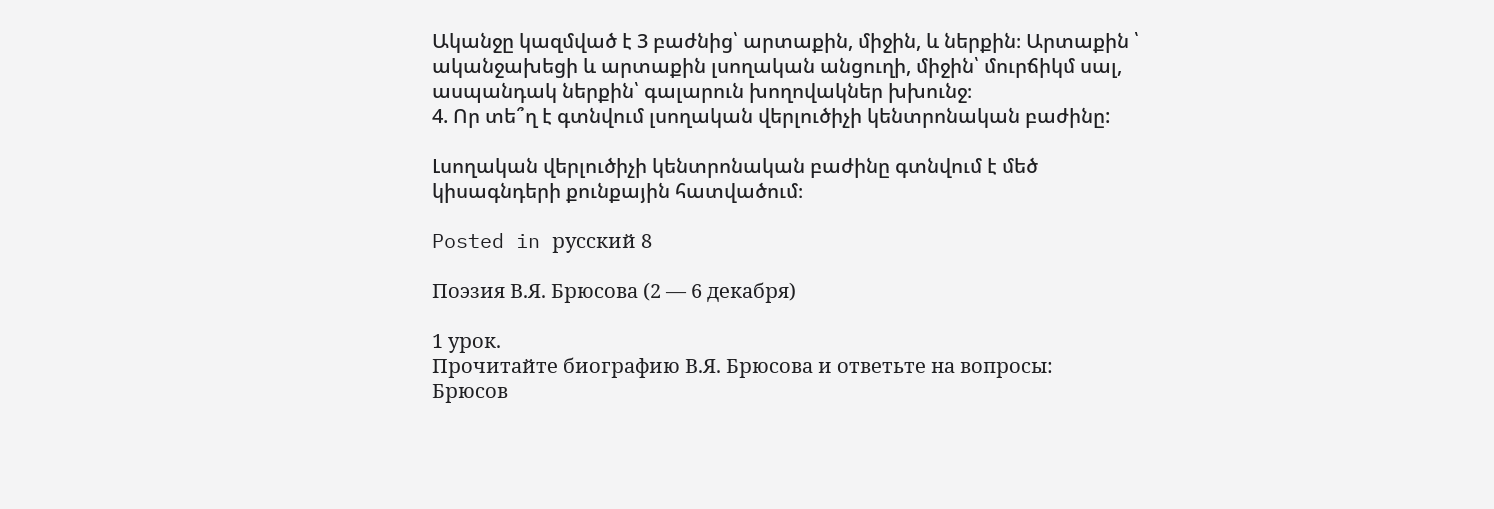Ականջը կազմված է 3 բաժնից՝ արտաքին, միջին, և ներքին։ Արտաքին ՝ ականջախեցի և արտաքին լսողական անցուղի, միջին՝ մուրճիկմ սալ, ասպանդակ ներքին՝ գալարուն խողովակներ խխունջ։
4. Որ տե՞ղ է գտնվում լսողական վերլուծիչի կենտրոնական բաժինը:

Լսողական վերլուծիչի կենտրոնական բաժինը գտնվում է մեծ կիսագնդերի քունքային հատվածում։

Posted in русский 8

Поэзия В.Я. Брюсова (2 — 6 декабря)

1 урок.
Прочитайте биографию В.Я. Брюсова и ответьте на вопросы:
Брюсов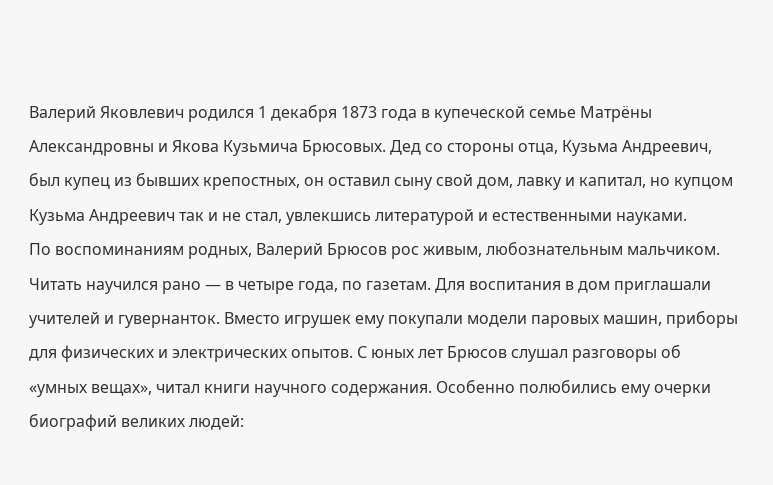Валерий Яковлевич родился 1 декабря 1873 года в купеческой семье Матрёны Александровны и Якова Кузьмича Брюсовых. Дед со стороны отца, Кузьма Андреевич, был купец из бывших крепостных, он оставил сыну свой дом, лавку и капитал, но купцом Кузьма Андреевич так и не стал, увлекшись литературой и естественными науками.
По воспоминаниям родных, Валерий Брюсов рос живым, любознательным мальчиком. Читать научился рано — в четыре года, по газетам. Для воспитания в дом приглашали учителей и гувернанток. Вместо игрушек ему покупали модели паровых машин, приборы для физических и электрических опытов. С юных лет Брюсов слушал разговоры об «умных вещах», читал книги научного содержания. Особенно полюбились ему очерки биографий великих людей: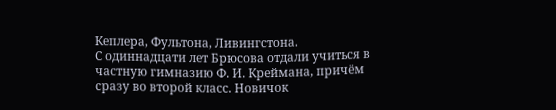Кеплера, Фультона, Ливингстона.
С одиннадцати лет Брюсова отдали учиться в частную гимназию Ф. И. Креймана, причём сразу во второй класс. Новичок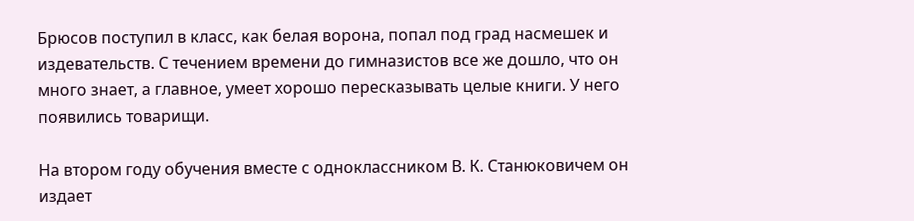Брюсов поступил в класс, как белая ворона, попал под град насмешек и издевательств. С течением времени до гимназистов все же дошло, что он много знает, а главное, умеет хорошо пересказывать целые книги. У него появились товарищи.

На втором году обучения вместе с одноклассником В. К. Станюковичем он издает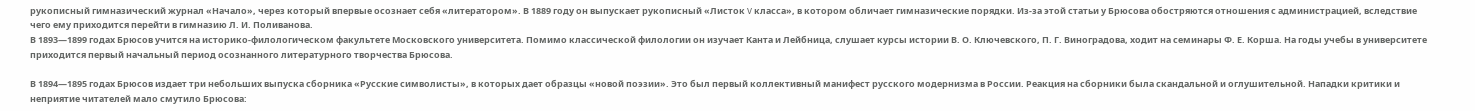рукописный гимназический журнал «Начало», через который впервые осознает себя «литератором». В 1889 году он выпускает рукописный «Листок V класса», в котором обличает гимназические порядки. Из-за этой статьи у Брюсова обостряются отношения с администрацией, вследствие чего ему приходится перейти в гимназию Л. И. Поливанова.
В 1893—1899 годах Брюсов учится на историко-филологическом факультете Московского университета. Помимо классической филологии он изучает Канта и Лейбница, слушает курсы истории В. О. Ключевского, П. Г. Виноградова, ходит на семинары Ф. Е. Корша. На годы учебы в университете приходится первый начальный период осознанного литературного творчества Брюсова.

В 1894—1895 годах Брюсов издает три небольших выпуска сборника «Русские символисты», в которых дает образцы «новой поэзии». Это был первый коллективный манифест русского модернизма в России. Реакция на сборники была скандальной и оглушительной. Нападки критики и неприятие читателей мало смутило Брюсова: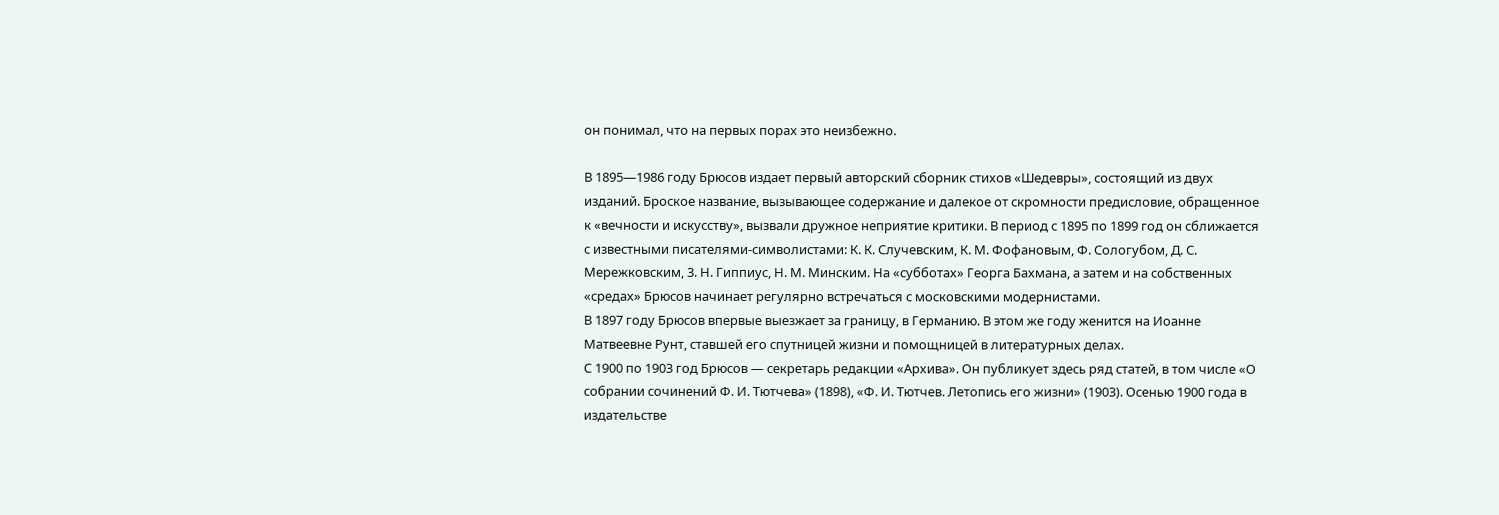он понимал, что на первых порах это неизбежно.

В 1895—1986 году Брюсов издает первый авторский сборник стихов «Шедевры», состоящий из двух изданий. Броское название, вызывающее содержание и далекое от скромности предисловие, обращенное к «вечности и искусству», вызвали дружное неприятие критики. В период с 1895 по 1899 год он сближается с известными писателями-символистами: К. К. Случевским, К. М. Фофановым, Ф. Сологубом, Д. С. Мережковским, 3. Н. Гиппиус, Н. М. Минским. На «субботах» Георга Бахмана, а затем и на собственных «средах» Брюсов начинает регулярно встречаться с московскими модернистами.
В 1897 году Брюсов впервые выезжает за границу, в Германию. В этом же году женится на Иоанне Матвеевне Рунт, ставшей его спутницей жизни и помощницей в литературных делах.
С 1900 по 1903 год Брюсов — секретарь редакции «Архива». Он публикует здесь ряд статей, в том числе «О собрании сочинений Ф. И. Тютчева» (1898), «Ф. И. Тютчев. Летопись его жизни» (1903). Осенью 1900 года в издательстве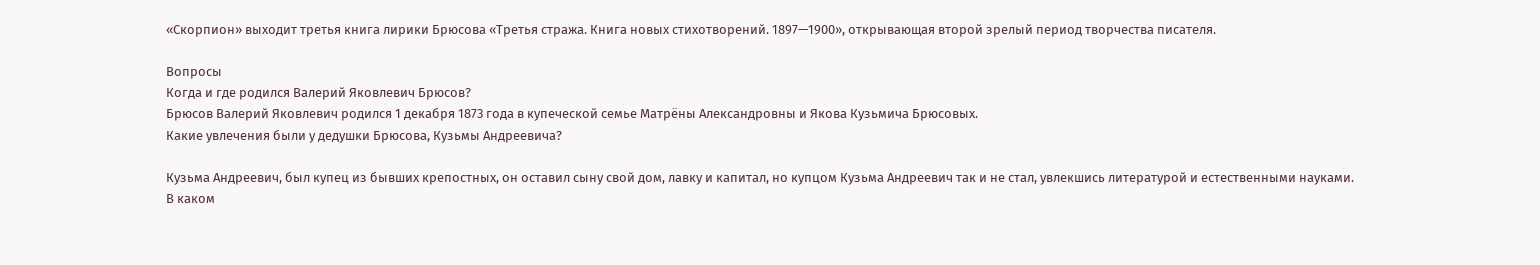«Скорпион» выходит третья книга лирики Брюсова «Третья стража. Книга новых стихотворений. 1897—1900», открывающая второй зрелый период творчества писателя.

Вопросы
Когда и где родился Валерий Яковлевич Брюсов?
Брюсов Валерий Яковлевич родился 1 декабря 1873 года в купеческой семье Матрёны Александровны и Якова Кузьмича Брюсовых.
Какие увлечения были у дедушки Брюсова, Кузьмы Андреевича?

Кузьма Андреевич, был купец из бывших крепостных, он оставил сыну свой дом, лавку и капитал, но купцом Кузьма Андреевич так и не стал, увлекшись литературой и естественными науками.
В каком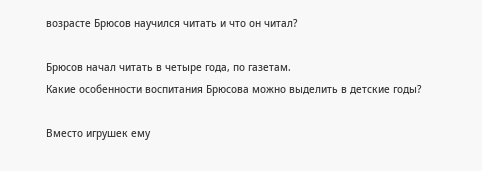возрасте Брюсов научился читать и что он читал?

Брюсов начал читать в четыре года, по газетам.
Какие особенности воспитания Брюсова можно выделить в детские годы?

Вместо игрушек ему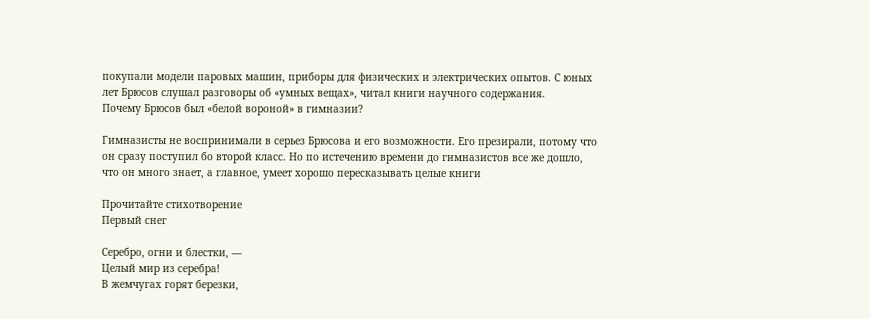покупали модели паровых машин, приборы для физических и электрических опытов. С юных лет Брюсов слушал разговоры об «умных вещах», читал книги научного содержания.
Почему Брюсов был «белой вороной» в гимназии?

Гимназисты не воспринимали в серьез Брюсова и его возможности. Его презирали, потому что он сразу поступил бо второй класс. Но по истечению времени до гимназистов все же дошло, что он много знает, а главное, умеет хорошо пересказывать целые книги

Прочитайте стихотворение
Первый снег

Серебро, огни и блестки, —
Целый мир из серебра!
В жемчугах горят березки,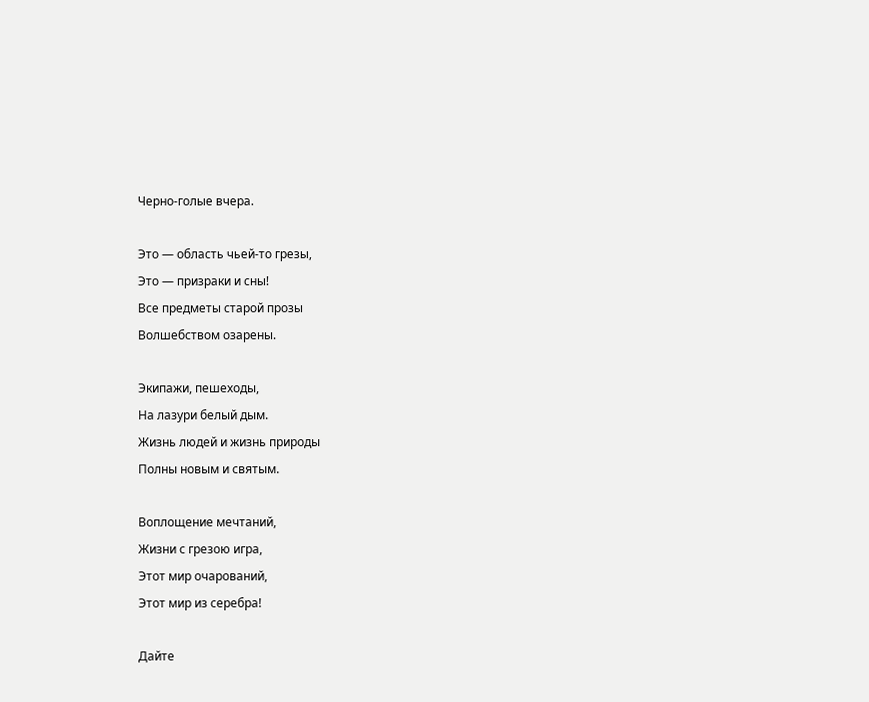Черно-голые вчера.

Это — область чьей-то грезы,
Это — призраки и сны!
Все предметы старой прозы
Волшебством озарены.

Экипажи, пешеходы,
На лазури белый дым.
Жизнь людей и жизнь природы
Полны новым и святым.

Воплощение мечтаний,
Жизни с грезою игра,
Этот мир очарований,
Этот мир из серебра!

Дайте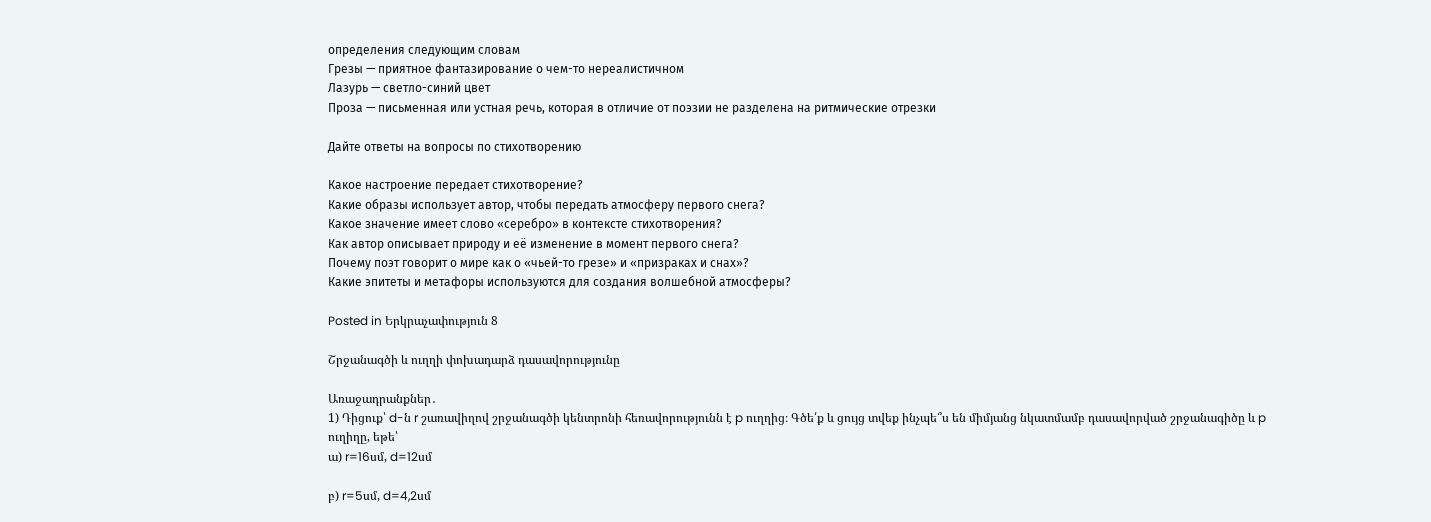определения следующим словам
Грезы — приятное фантазирование о чем-то нереалистичном
Лазурь — светло-синий цвет
Проза — письменная или устная речь, которая в отличие от поэзии не разделена на ритмические отрезки

Дайте ответы на вопросы по стихотворению

Какое настроение передает стихотворение?
Какие образы использует автор, чтобы передать атмосферу первого снега?
Какое значение имеет слово «серебро» в контексте стихотворения?
Как автор описывает природу и её изменение в момент первого снега?
Почему поэт говорит о мире как о «чьей-то грезе» и «призраках и снах»?
Какие эпитеты и метафоры используются для создания волшебной атмосферы?

Posted in Երկրաչափություն 8

Շրջանագծի և ուղղի փոխադարձ դասավորությունը

Առաջադրանքներ․
1) Դիցուք՝ d-ն r շառավիղով շրջանագծի կենտրոնի հեռավորությունն է p ուղղից։ Գծե՛ք և ցույց տվեք ինչպե՞ս են միմյանց նկատմամբ դասավորված շրջանագիծը և p ուղիղը, եթե՝
ա) r=16սմ, d=12սմ

բ) r=5սմ, d=4,2սմ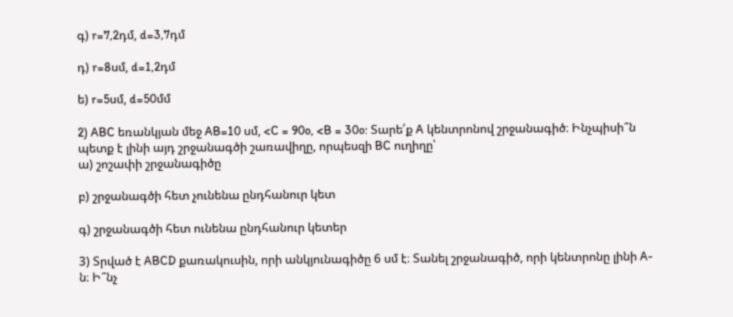գ) r=7,2դմ, d=3,7դմ

դ) r=8սմ, d=1,2դմ

ե) r=5սմ, d=50մմ

2) ABC եռանկյան մեջ AB=10 սմ, <C = 90o, <B = 30o: Տարե՛ք A կենտրոնով շրջանագիծ։ Ինչպիսի՞ն պետք է լինի այդ շրջանագծի շառավիղը, որպեսզի BC ուղիղը՝
ա) շոշափի շրջանագիծը

բ) շրջանագծի հետ չունենա ընդհանուր կետ

գ) շրջանագծի հետ ունենա ընդհանուր կետեր

3) Տրված է ABCD քառակուսին, որի անկյունագիծը 6 սմ է։ Տանել շրջանագիծ, որի կենտրոնը լինի A-ն։ Ի՞նչ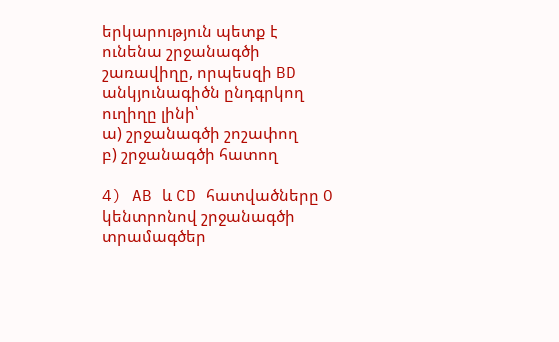երկարություն պետք է ունենա շրջանագծի շառավիղը, որպեսզի BD անկյունագիծն ընդգրկող ուղիղը լինի՝
ա) շրջանագծի շոշափող
բ) շրջանագծի հատող

4) AB և CD հատվածները O կենտրոնով շրջանագծի տրամագծեր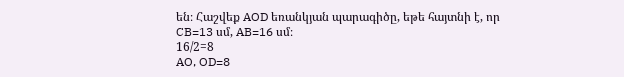են։ Հաշվեք AOD եռանկյան պարագիծը, եթե հայտնի է, որ CB=13 սմ, AB=16 սմ։
16/2=8
AO, OD=8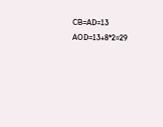CB=AD=13
AOD=13+8*2=29